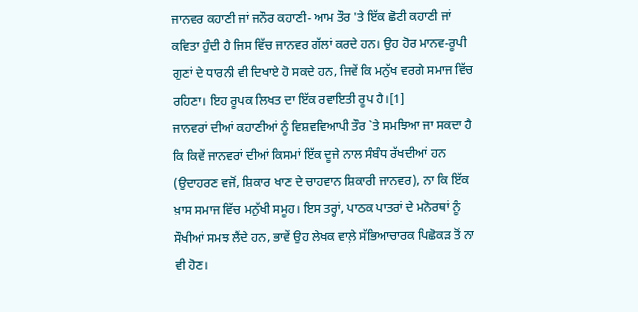ਜਾਨਵਰ ਕਹਾਣੀ ਜਾਂ ਜਨੌਰ ਕਹਾਣੀ- ਆਮ ਤੌਰ 'ਤੇ ਇੱਕ ਛੋਟੀ ਕਹਾਣੀ ਜਾਂ ਕਵਿਤਾ ਹੁੰਦੀ ਹੈ ਜਿਸ ਵਿੱਚ ਜਾਨਵਰ ਗੱਲਾਂ ਕਰਦੇ ਹਨ। ਉਹ ਹੋਰ ਮਾਨਵ-ਰੂਪੀ ਗੁਣਾਂ ਦੇ ਧਾਰਨੀ ਵੀ ਦਿਖਾਏ ਹੋ ਸਕਦੇ ਹਨ, ਜਿਵੇਂ ਕਿ ਮਨੁੱਖ ਵਰਗੇ ਸਮਾਜ ਵਿੱਚ ਰਹਿਣਾ। ਇਹ ਰੂਪਕ ਲਿਖਤ ਦਾ ਇੱਕ ਰਵਾਇਤੀ ਰੂਪ ਹੈ।[1]
ਜਾਨਵਰਾਂ ਦੀਆਂ ਕਹਾਣੀਆਂ ਨੂੰ ਵਿਸ਼ਵਵਿਆਪੀ ਤੌਰ `ਤੇ ਸਮਝਿਆ ਜਾ ਸਕਦਾ ਹੈ ਕਿ ਕਿਵੇਂ ਜਾਨਵਰਾਂ ਦੀਆਂ ਕਿਸਮਾਂ ਇੱਕ ਦੂਜੇ ਨਾਲ ਸੰਬੰਧ ਰੱਖਦੀਆਂ ਹਨ (ਉਦਾਹਰਣ ਵਜੋਂ, ਸ਼ਿਕਾਰ ਖਾਣ ਦੇ ਚਾਹਵਾਨ ਸ਼ਿਕਾਰੀ ਜਾਨਵਰ), ਨਾ ਕਿ ਇੱਕ ਖ਼ਾਸ ਸਮਾਜ ਵਿੱਚ ਮਨੁੱਖੀ ਸਮੂਹ। ਇਸ ਤਰ੍ਹਾਂ, ਪਾਠਕ ਪਾਤਰਾਂ ਦੇ ਮਨੋਰਥਾਂ ਨੂੰ ਸੌਖੀਆਂ ਸਮਝ ਲੈਂਦੇ ਹਨ, ਭਾਵੇਂ ਉਹ ਲੇਖਕ ਵਾਲ਼ੇ ਸੱਭਿਆਚਾਰਕ ਪਿਛੋਕੜ ਤੋਂ ਨਾ ਵੀ ਹੋਣ।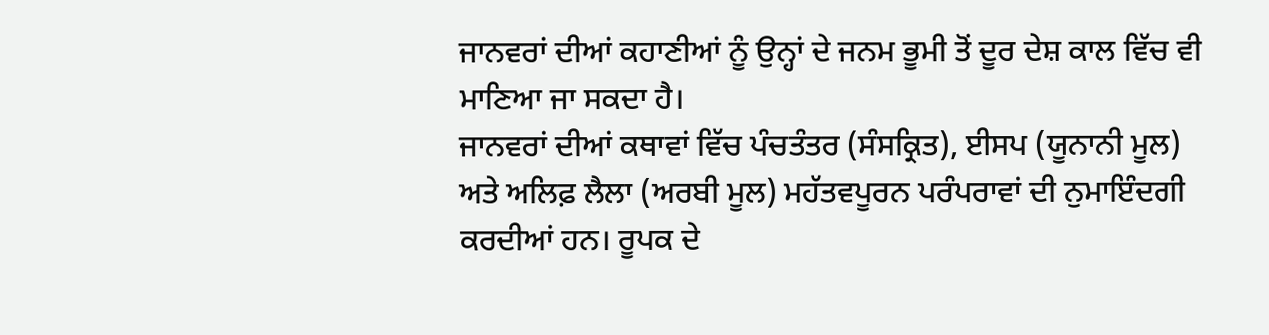ਜਾਨਵਰਾਂ ਦੀਆਂ ਕਹਾਣੀਆਂ ਨੂੰ ਉਨ੍ਹਾਂ ਦੇ ਜਨਮ ਭੂਮੀ ਤੋਂ ਦੂਰ ਦੇਸ਼ ਕਾਲ ਵਿੱਚ ਵੀ ਮਾਣਿਆ ਜਾ ਸਕਦਾ ਹੈ।
ਜਾਨਵਰਾਂ ਦੀਆਂ ਕਥਾਵਾਂ ਵਿੱਚ ਪੰਚਤੰਤਰ (ਸੰਸਕ੍ਰਿਤ), ਈਸਪ (ਯੂਨਾਨੀ ਮੂਲ) ਅਤੇ ਅਲਿਫ਼ ਲੈਲਾ (ਅਰਬੀ ਮੂਲ) ਮਹੱਤਵਪੂਰਨ ਪਰੰਪਰਾਵਾਂ ਦੀ ਨੁਮਾਇੰਦਗੀ ਕਰਦੀਆਂ ਹਨ। ਰੂਪਕ ਦੇ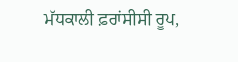ਮੱਧਕਾਲੀ ਫ਼ਰਾਂਸੀਸੀ ਰੂਪ,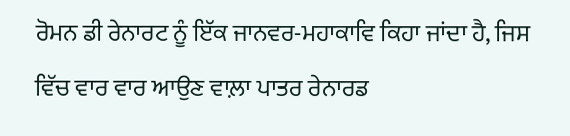ਰੋਮਨ ਡੀ ਰੇਨਾਰਟ ਨੂੰ ਇੱਕ ਜਾਨਵਰ-ਮਹਾਕਾਵਿ ਕਿਹਾ ਜਾਂਦਾ ਹੈ, ਜਿਸ ਵਿੱਚ ਵਾਰ ਵਾਰ ਆਉਣ ਵਾਲ਼ਾ ਪਾਤਰ ਰੇਨਾਰਡ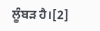ਲੂੰਬੜ ਹੈ।[2]